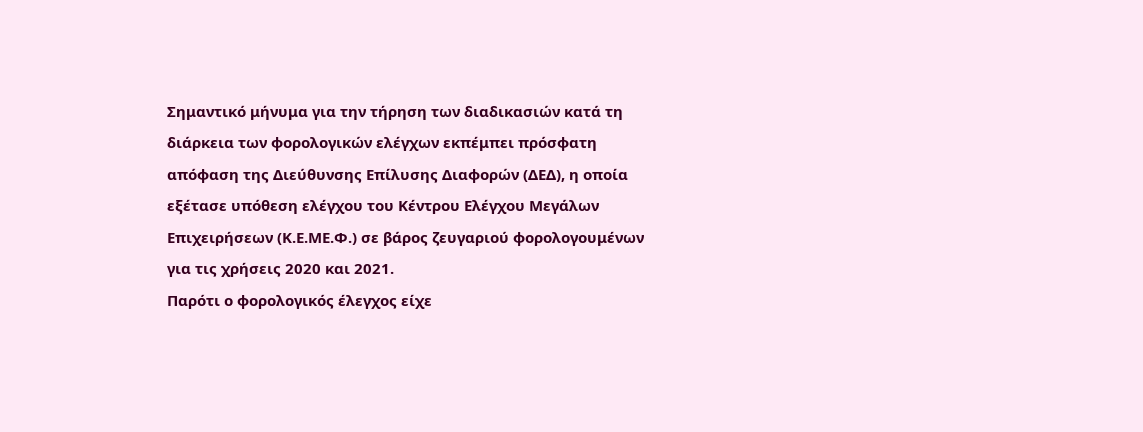Σημαντικό μήνυμα για την τήρηση των διαδικασιών κατά τη διάρκεια των φορολογικών ελέγχων εκπέμπει πρόσφατη απόφαση της Διεύθυνσης Επίλυσης Διαφορών (ΔΕΔ), η οποία εξέτασε υπόθεση ελέγχου του Κέντρου Ελέγχου Μεγάλων Επιχειρήσεων (Κ.Ε.ΜΕ.Φ.) σε βάρος ζευγαριού φορολογουμένων για τις χρήσεις 2020 και 2021.
Παρότι ο φορολογικός έλεγχος είχε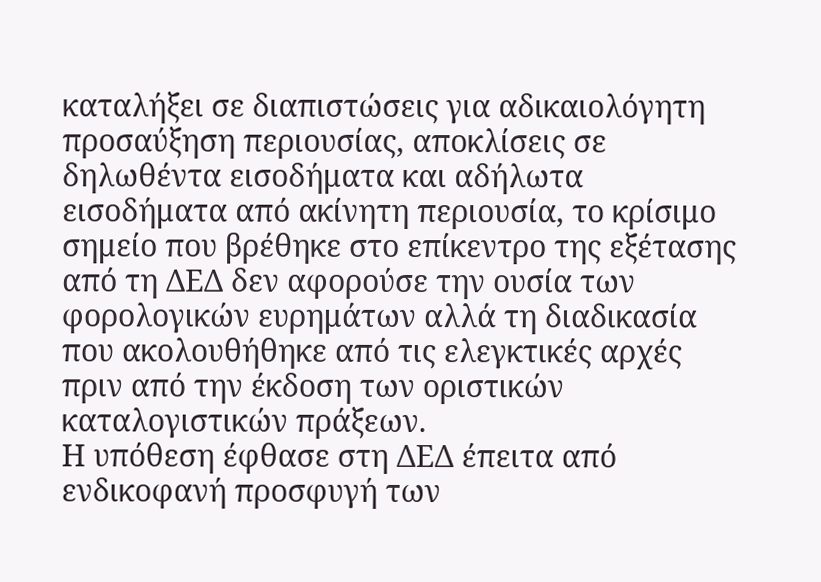καταλήξει σε διαπιστώσεις για αδικαιολόγητη προσαύξηση περιουσίας, αποκλίσεις σε δηλωθέντα εισοδήματα και αδήλωτα εισοδήματα από ακίνητη περιουσία, το κρίσιμο σημείο που βρέθηκε στο επίκεντρο της εξέτασης από τη ΔΕΔ δεν αφορούσε την ουσία των φορολογικών ευρημάτων αλλά τη διαδικασία που ακολουθήθηκε από τις ελεγκτικές αρχές πριν από την έκδοση των οριστικών καταλογιστικών πράξεων.
Η υπόθεση έφθασε στη ΔΕΔ έπειτα από ενδικοφανή προσφυγή των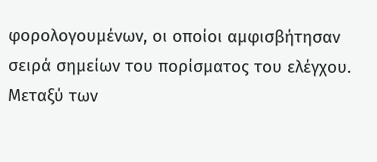φορολογουμένων, οι οποίοι αμφισβήτησαν σειρά σημείων του πορίσματος του ελέγχου. Μεταξύ των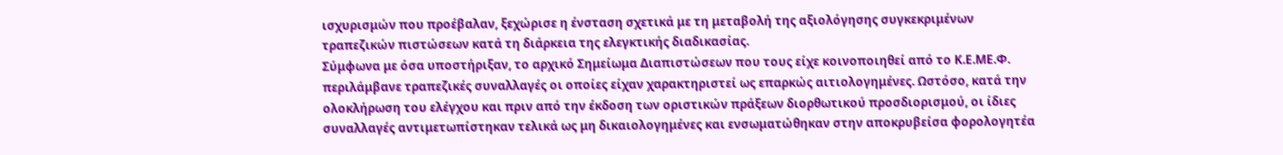ισχυρισμών που προέβαλαν, ξεχώρισε η ένσταση σχετικά με τη μεταβολή της αξιολόγησης συγκεκριμένων τραπεζικών πιστώσεων κατά τη διάρκεια της ελεγκτικής διαδικασίας.
Σύμφωνα με όσα υποστήριξαν, το αρχικό Σημείωμα Διαπιστώσεων που τους είχε κοινοποιηθεί από το Κ.Ε.ΜΕ.Φ. περιλάμβανε τραπεζικές συναλλαγές οι οποίες είχαν χαρακτηριστεί ως επαρκώς αιτιολογημένες. Ωστόσο, κατά την ολοκλήρωση του ελέγχου και πριν από την έκδοση των οριστικών πράξεων διορθωτικού προσδιορισμού, οι ίδιες συναλλαγές αντιμετωπίστηκαν τελικά ως μη δικαιολογημένες και ενσωματώθηκαν στην αποκρυβείσα φορολογητέα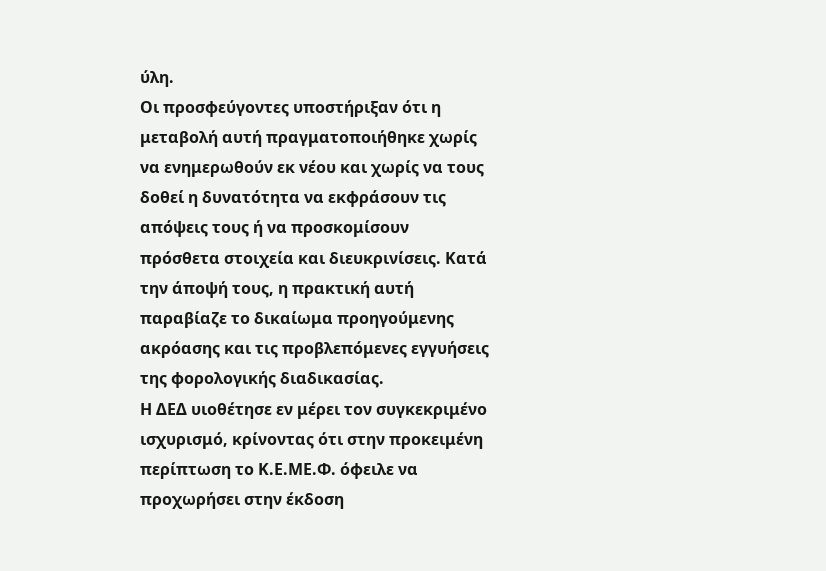ύλη.
Οι προσφεύγοντες υποστήριξαν ότι η μεταβολή αυτή πραγματοποιήθηκε χωρίς να ενημερωθούν εκ νέου και χωρίς να τους δοθεί η δυνατότητα να εκφράσουν τις απόψεις τους ή να προσκομίσουν πρόσθετα στοιχεία και διευκρινίσεις. Κατά την άποψή τους, η πρακτική αυτή παραβίαζε το δικαίωμα προηγούμενης ακρόασης και τις προβλεπόμενες εγγυήσεις της φορολογικής διαδικασίας.
Η ΔΕΔ υιοθέτησε εν μέρει τον συγκεκριμένο ισχυρισμό, κρίνοντας ότι στην προκειμένη περίπτωση το Κ.Ε.ΜΕ.Φ. όφειλε να προχωρήσει στην έκδοση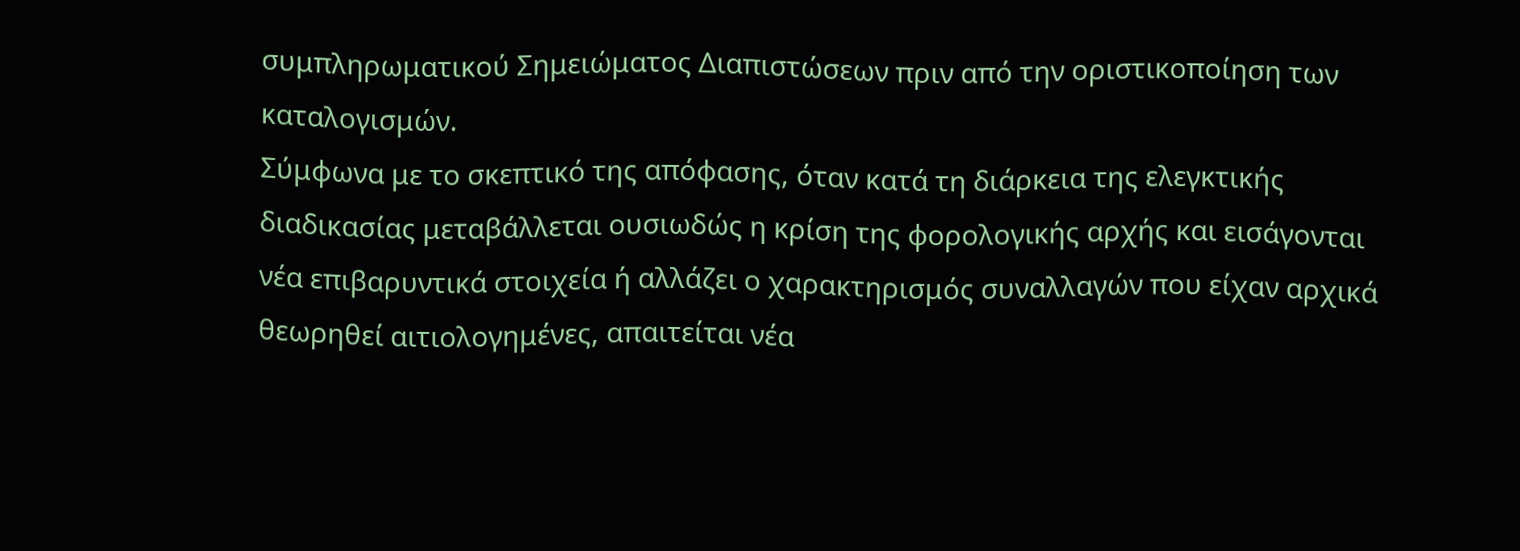συμπληρωματικού Σημειώματος Διαπιστώσεων πριν από την οριστικοποίηση των καταλογισμών.
Σύμφωνα με το σκεπτικό της απόφασης, όταν κατά τη διάρκεια της ελεγκτικής διαδικασίας μεταβάλλεται ουσιωδώς η κρίση της φορολογικής αρχής και εισάγονται νέα επιβαρυντικά στοιχεία ή αλλάζει ο χαρακτηρισμός συναλλαγών που είχαν αρχικά θεωρηθεί αιτιολογημένες, απαιτείται νέα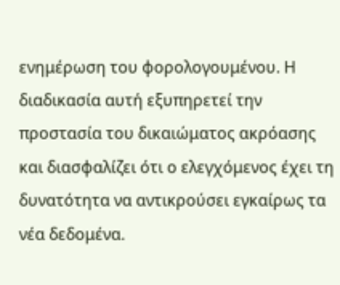ενημέρωση του φορολογουμένου. Η διαδικασία αυτή εξυπηρετεί την προστασία του δικαιώματος ακρόασης και διασφαλίζει ότι ο ελεγχόμενος έχει τη δυνατότητα να αντικρούσει εγκαίρως τα νέα δεδομένα.